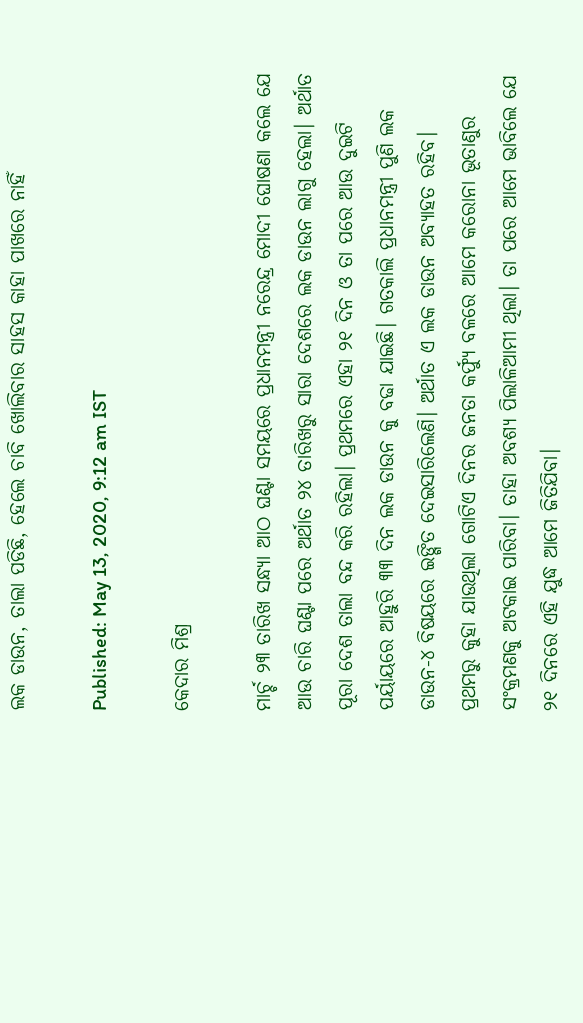ଲକ ଡାଉନ, ତାଲା ପଡିଛି, ହେଲେ ଚାବି ଖୋଲିବାର ସାହସ କାହା ପାଖରେ ନାହିଁ

Published: May 13, 2020, 9:12 am IST

କେଦାର ମିଶ୍ର

ମାର୍ଚ୍ଚ ୨୩ ତାରିଖ ସନ୍ଧ୍ୟା ଆଠ ଘଣ୍ଟା ସମୟରେ ପ୍ରଧାନମନ୍ତ୍ରୀ ନରେନ୍ଦ୍ର ମୋଦୀ ଘୋଷଣା କଲେ ଯେ ଆଉ ଚାରି ଘଣ୍ଟା ପରେ ଅର୍ଥାତ ୨୪ ତାରିଖରୁ ସାରା ଦେଶରେ ଲକ ଡାଉନ ଲାଗୁ ହେଲା। ଅର୍ଥାତ ପୂରା ଦେଶ ତାଲା ବନ୍ଦ କରି ରହିଲା। ପ୍ରଥମରେ ଏହା ୨୧ ଦିନ ଓ ତା ପରେ ଆଉ ଦୁଇଟି ପର୍ୟାୟରେ ଆହୁରି ୩୩ ଦିନ ଲକ ଡାଉନ କୁ ବଢା ଯାଇଛି। ଗତକାଲି ପ୍ରଧାନମନ୍ତ୍ରୀ ପୁଣି ଲକ ଡାଉନ-୪ ବିଷୟରେ ଇଙ୍ଗିତ ଦେଇସାରିଲେଣି। ଅର୍ଥାତ ଏ ଲକ ଡାଉନ ଅବ୍ୟାହତ ରହିବ।  ପ୍ରଥମରୁ କୁହା ଯାଉଥିଲା ଗୋଟିଏ ଦିନର ଜନତା କର୍ଫ୍ୟୁ ବଳରେ ଆମେ କରୋନା ଭୂତାଣୁର ସଂକ୍ରମଣକୁ ଅଟକାଇ ପାରିବା। ତାହା ଅବଶ୍ୟ ପିଲାଳିଆମୀ ଥିଲା। ତା ପରେ ଆମେ ଭାବିଲେ ଯେ ୨୧ ଦିନରେ ଏହି ଯୁଦ୍ଧ ଆମେ ଜିତିଯିବା।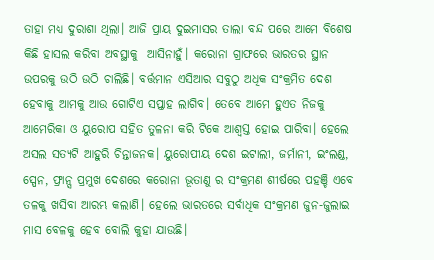ତାହା ମଧ୍ୟ ଦୁରାଶା ଥିଲା। ଆଜି ପ୍ରାୟ ଦୁଇମାସର ତାଲା ବନ୍ଦ ପରେ ଆମେ ବିଶେଷ କିଛି ହାସଲ କରିବା ଅବସ୍ଥାକୁ  ଆସିନାହୁଁ। କରୋନା ଗ୍ରାଫରେ ଭାରତର ସ୍ଥାନ ଉପରକୁ ଉଠି ଉଠି ଚାଲିଛି। ବର୍ତ୍ତମାନ ଏସିଆର ସବୁଠୁ ଅଧିକ ସଂକ୍ରମିତ ଦେଶ ହେବାକୁ ଆମକୁ ଆଉ ଗୋଟିଏ ସପ୍ତାହ ଲାଗିବ। ତେବେ ଆମେ ହୁଏତ ନିଜକୁ ଆମେରିକା ଓ ୟୁରୋପ ସହିତ ତୁଳନା କରି ଟିକେ ଆଶ୍ଵସ୍ତ ହୋଇ ପାରିବା। ହେଲେ ଅସଲ ସତ୍ୟଟି ଆହୁରି ଚିନ୍ତାଜନକ। ୟୁରୋପୀୟ ଦେଶ ଇଟାଲୀ, ଜର୍ମାନୀ, ଇଂଲଣ୍ଡ, ସ୍ପେନ, ଫ୍ରାନ୍ସ ପ୍ରମୁଖ ଦେଶରେ କରୋନା ଭୂତାଣୁ ର ସଂକ୍ରମଣ ଶୀର୍ଷରେ ପହଞ୍ଚି ଏବେ ତଳକୁ ଖସିବା ଆରମ୍ଭ କଲାଣି। ହେଲେ ଭାରତରେ ସର୍ବାଧିକ ସଂକ୍ରମଣ ଜୁନ-ଜୁଲାଇ ମାସ ବେଳକୁ ହେବ ବୋଲି କୁହା ଯାଉଛି।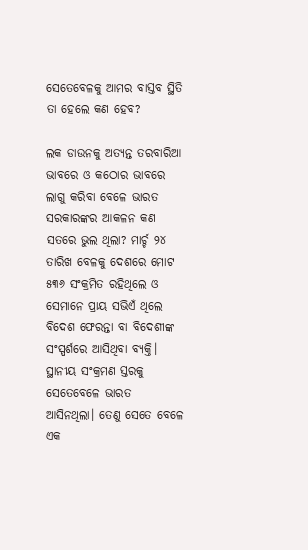ସେତେବେଳକୁ ଆମର ବାସ୍ତବ ସ୍ଥିତି ତା ହେଲେ କଣ ହେବ?

ଲକ ଡାଉନକୁ ଅତ୍ୟନ୍ତ ତରବାରିଆ ଭାବରେ ଓ କଠୋର ଭାବରେ ଲାଗୁ କରିବା ବେଳେ ଭାରତ ସରକାରଙ୍କର ଆକଳନ କଣ ସତରେ ଭୁଲ ଥିଲା? ମାର୍ଚ୍ଚ ୨୪ ତାରିଖ ବେଳକୁ ଦେଶରେ ମୋଟ ୫୩୬ ସଂକ୍ରମିତ ରହିଥିଲେ ଓ ସେମାନେ ପ୍ରାୟ ସଭିଏଁ ଥିଲେ ବିଦେଶ ଫେରନ୍ତା ବା ବିଦେଶୀଙ୍କ ସଂସ୍ପର୍ଶରେ ଆସିଥିବା ବ୍ୟକ୍ତି। ସ୍ଥାନୀୟ ସଂକ୍ରମଣ ସ୍ତରକୁ ସେତେବେଳେ ଭାରତ ଆସିନଥିଲା। ତେଣୁ ସେତେ ବେଳେ ଏକ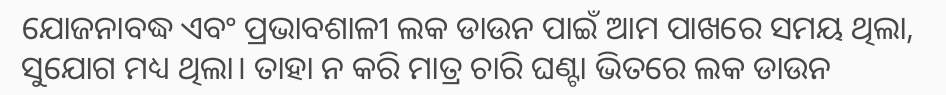ଯୋଜନାବଦ୍ଧ ଏବଂ ପ୍ରଭାବଶାଳୀ ଲକ ଡାଉନ ପାଇଁ ଆମ ପାଖରେ ସମୟ ଥିଲା, ସୁଯୋଗ ମଧ୍ୟ ଥିଲା। ତାହା ନ କରି ମାତ୍ର ଚାରି ଘଣ୍ଟା ଭିତରେ ଲକ ଡାଉନ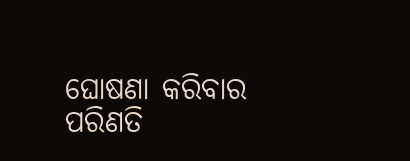ଘୋଷଣା କରିବାର ପରିଣତି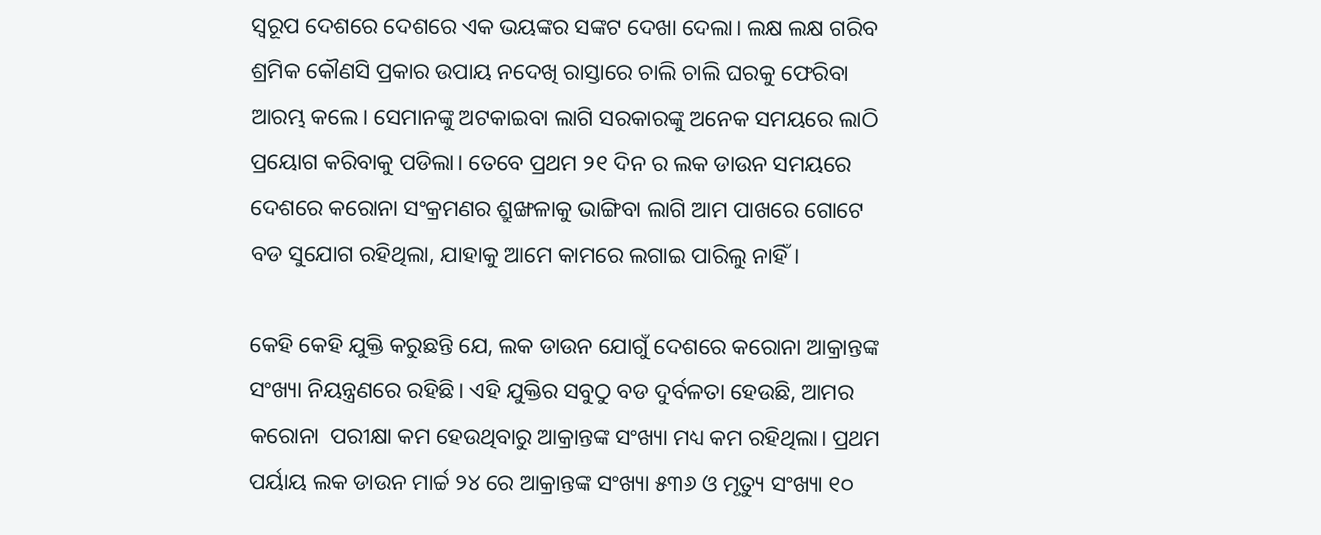ସ୍ଵରୂପ ଦେଶରେ ଦେଶରେ ଏକ ଭୟଙ୍କର ସଙ୍କଟ ଦେଖା ଦେଲା। ଲକ୍ଷ ଲକ୍ଷ ଗରିବ ଶ୍ରମିକ କୌଣସି ପ୍ରକାର ଉପାୟ ନଦେଖି ରାସ୍ତାରେ ଚାଲି ଚାଲି ଘରକୁ ଫେରିବା ଆରମ୍ଭ କଲେ। ସେମାନଙ୍କୁ ଅଟକାଇବା ଲାଗି ସରକାରଙ୍କୁ ଅନେକ ସମୟରେ ଲାଠି ପ୍ରୟୋଗ କରିବାକୁ ପଡିଲା। ତେବେ ପ୍ରଥମ ୨୧ ଦିନ ର ଲକ ଡାଉନ ସମୟରେ ଦେଶରେ କରୋନା ସଂକ୍ରମଣର ଶ୍ରୁଙ୍ଖଳାକୁ ଭାଙ୍ଗିବା ଲାଗି ଆମ ପାଖରେ ଗୋଟେ ବଡ ସୁଯୋଗ ରହିଥିଲା, ଯାହାକୁ ଆମେ କାମରେ ଲଗାଇ ପାରିଲୁ ନାହିଁ।

କେହି କେହି ଯୁକ୍ତି କରୁଛନ୍ତି ଯେ, ଲକ ଡାଉନ ଯୋଗୁଁ ଦେଶରେ କରୋନା ଆକ୍ରାନ୍ତଙ୍କ ସଂଖ୍ୟା ନିୟନ୍ତ୍ରଣରେ ରହିଛି। ଏହି ଯୁକ୍ତିର ସବୁଠୁ ବଡ ଦୁର୍ବଳତା ହେଉଛି, ଆମର କରୋନା  ପରୀକ୍ଷା କମ ହେଉଥିବାରୁ ଆକ୍ରାନ୍ତଙ୍କ ସଂଖ୍ୟା ମଧ୍ୟ କମ ରହିଥିଲା। ପ୍ରଥମ ପର୍ୟାୟ ଲକ ଡାଉନ ମାର୍ଚ୍ଚ ୨୪ ରେ ଆକ୍ରାନ୍ତଙ୍କ ସଂଖ୍ୟା ୫୩୬ ଓ ମୃତ୍ୟୁ ସଂଖ୍ୟା ୧୦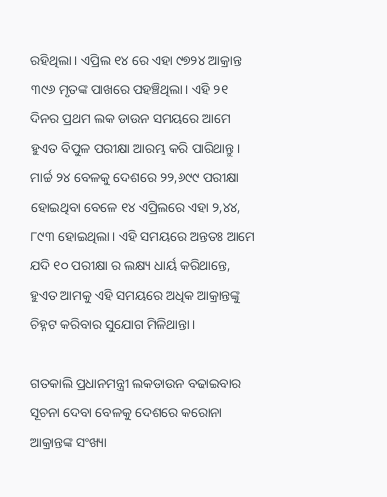ରହିଥିଲା। ଏପ୍ରିଲ ୧୪ ରେ ଏହା ୯୭୨୪ ଆକ୍ରାନ୍ତ ୩୯୬ ମୃତଙ୍କ ପାଖରେ ପହଞ୍ଚିଥିଲା। ଏହି ୨୧ ଦିନର ପ୍ରଥମ ଲକ ଡାଉନ ସମୟରେ ଆମେ ହୁଏତ ବିପୁଳ ପରୀକ୍ଷା ଆରମ୍ଭ କରି ପାରିଥାନ୍ତୁ। ମାର୍ଚ୍ଚ ୨୪ ବେଳକୁ ଦେଶରେ ୨୨,୬୯୯ ପରୀକ୍ଷା ହୋଇଥିବା ବେଳେ ୧୪ ଏପ୍ରିଲରେ ଏହା ୨,୪୪, ୮୯୩ ହୋଇଥିଲା। ଏହି ସମୟରେ ଅନ୍ତତଃ ଆମେ ଯଦି ୧୦ ପରୀକ୍ଷା ର ଲକ୍ଷ୍ୟ ଧାର୍ୟ କରିଥାନ୍ତେ, ହୁଏତ ଆମକୁ ଏହି ସମୟରେ ଅଧିକ ଆକ୍ରାନ୍ତଙ୍କୁ ଚିହ୍ନଟ କରିବାର ସୁଯୋଗ ମିଳିଥାନ୍ତା।

ଗତକାଲି ପ୍ରଧାନମନ୍ତ୍ରୀ ଲକଡାଉନ ବଢାଇବାର ସୂଚନା ଦେବା ବେଳକୁ ଦେଶରେ କରୋନା ଆକ୍ରାନ୍ତଙ୍କ ସଂଖ୍ୟା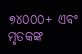୭୪୦୦୦+ ଏବଂ ମୃତକଙ୍କ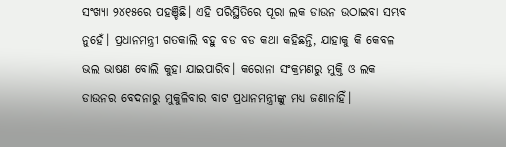ସଂଖ୍ୟା ୨୪୧୫ରେ ପହଞ୍ଚିଛି। ଏହି ପରିସ୍ଥିତିରେ ପୂରା ଲକ ଡାଉନ ଉଠାଇବା ସମ୍ଭବ ନୁହେଁ। ପ୍ରଧାନମନ୍ତ୍ରୀ ଗତକାଲି ବହୁ ବଡ ବଡ କଥା କହିଛନ୍ତି, ଯାହାକୁ କି କେବଳ ଭଲ ଭାଷଣ ବୋଲି କୁହା ଯାଇପାରିବ। କରୋନା ସଂକ୍ରମଣରୁ ମୁକ୍ତି ଓ ଲକ ଡାଉନର ବେଦନାରୁ ମୁକୁଳିବାର ବାଟ ପ୍ରଧାନମନ୍ତ୍ରୀଙ୍କୁ ମଧ୍ୟ ଜଣାନାହିଁ।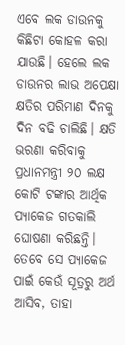ଏବେ ଲକ ଡାଉନକୁ କିଛିଟା କୋହଳ କରା ଯାଉଛି। ହେଲେ ଲକ ଡାଉନର ଲାଭ ଅପେକ୍ଷା କ୍ଷତିର ପରିମାଣ ଦିନକୁ ଦିନ ବଢି ଚାଲିଛି। କ୍ଷତି ଭରଣା କରିବାକୁ ପ୍ରଧାନମନ୍ତ୍ରୀ ୨୦ ଲକ୍ଷ କୋଟି ଟଙ୍କାର ଆର୍ଥିକ ପ୍ୟାକେଜ ଗତକାଲି ଘୋଷଣା କରିଛନ୍ତି। ତେବେ ସେ ପ୍ୟାକେଜ ପାଇଁ କେଉଁ ସୂତ୍ରରୁ ଅର୍ଥ ଆସିବ, ତାହା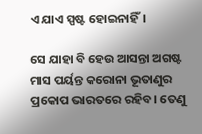ଏ ଯାଏ ସ୍ପଷ୍ଟ ହୋଇନାହିଁ।

ସେ ଯାହା ବି ହେଉ ଆସନ୍ତା ଅଗଷ୍ଟ ମାସ ପର୍ୟନ୍ତ କରୋନା ଭୂତାଣୁର ପ୍ରକୋପ ଭାରତରେ ରହିବ। ତେଣୁ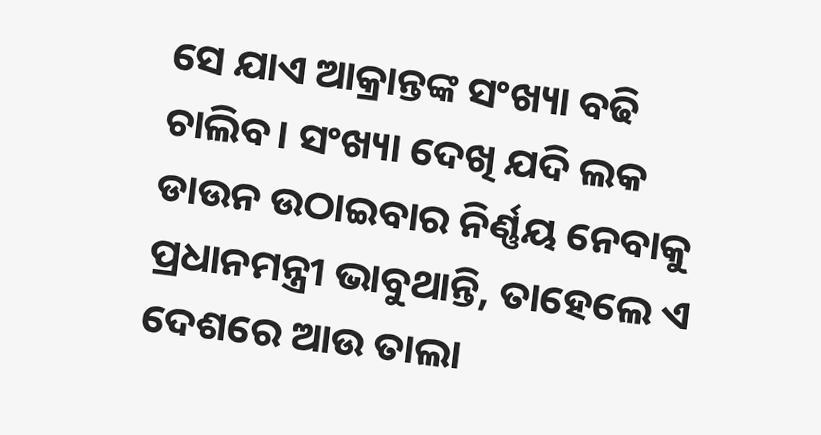ସେ ଯାଏ ଆକ୍ରାନ୍ତଙ୍କ ସଂଖ୍ୟା ବଢି ଚାଲିବ। ସଂଖ୍ୟା ଦେଖି ଯଦି ଲକ ଡାଉନ ଉଠାଇବାର ନିର୍ଣ୍ଣୟ ନେବାକୁ ପ୍ରଧାନମନ୍ତ୍ରୀ ଭାବୁଥାନ୍ତି, ତାହେଲେ ଏ ଦେଶରେ ଆଉ ତାଲା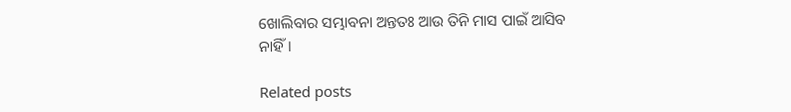ଖୋଲିବାର ସମ୍ଭାବନା ଅନ୍ତତଃ ଆଉ ତିନି ମାସ ପାଇଁ ଆସିବ ନାହିଁ।

Related posts